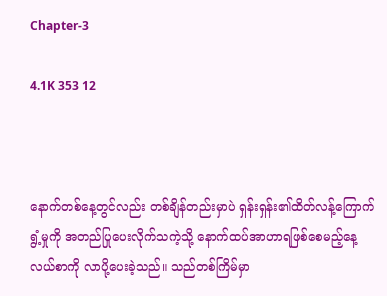Chapter-3

4.1K 353 12



နောက်တစ်နေ့တွင်လည်း တစ်ချိန်တည်းမှာပဲ ရှန်းရှန်း၏ထိတ်လန့်ကြောက်ရွံ့မှုကို အတည်ပြုပေးလိုက်သကဲ့သို့ နောက်ထပ်အာဟာရဖြစ်စေမည့်နေ့လယ်စာကို လာပို့ပေးခဲ့သည်။ သည်တစ်ကြိမ်မှာ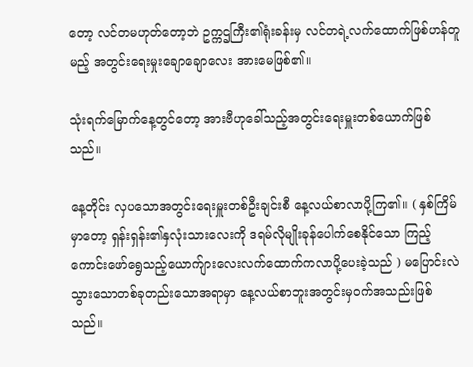တော့ လင်တမဟုတ်တော့ဘဲ ဥက္ကဌကြီး၏ရုံးခန်းမှ လင်တရဲ့လက်ထောက်ဖြစ်ဟန်တူမည့် အတွင်းရေးမှုးချောချောလေး အားမေဖြစ်၏။

သုံးရက်မြောက်နေ့တွင်တော့ အားဗီဟုခေါ်သည့်အတွင်းရေးမှူးတစ်ယောက်ဖြစ်သည်။

နေ့တိုင်း လှပသောအတွင်းရေးမှူးတစ်ဦးချင်းစီ နေ့လယ်စာလာပို့ကြ၏။ ( နှစ်ကြိမ်မှာတော့ ရှန်းရှန်း၏နှလုံးသားလေးကို ဒရမ်လိုမျိုးခုန်ပေါက်စေနိုင်သော ကြည့်ကောင်းဖော်ရွေသည့်ယောက်ျားလေးလက်ထောက်ကလာပို့ပေးခဲ့သည် ) မပြောင်းလဲသွားသောတစ်ခုတည်းသောအရာမှာ နေ့လယ်စာဘူးအတွင်းမှဝက်အသည်းဖြစ်သည်။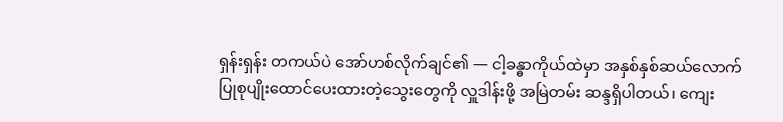ရှန်းရှန်း တကယ်ပဲ အော်ဟစ်လိုက်ချင်၏ — ငါ့ခန္ဓာကိုယ်ထဲမှာ အနှစ်နှစ်ဆယ်လောက် ပြုစုပျိုးထောင်ပေးထားတဲ့သွေးတွေကို လှူဒါန်းဖို့ အမြဲတမ်း ဆန္ဒရှိပါတယ်၊ ကျေး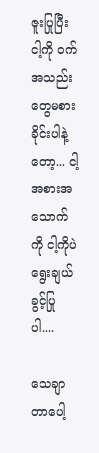ဇူးပြုပြီး ငါ့ကို ဝက်အသည်းတွေမစားခိုင်းပါနဲ့တော့... ငါ့အစားအသောက်ကို ငါ့ကိုပဲရွေးချယ်ခွင့်ပြုပါ....

သေချာတာပေါ့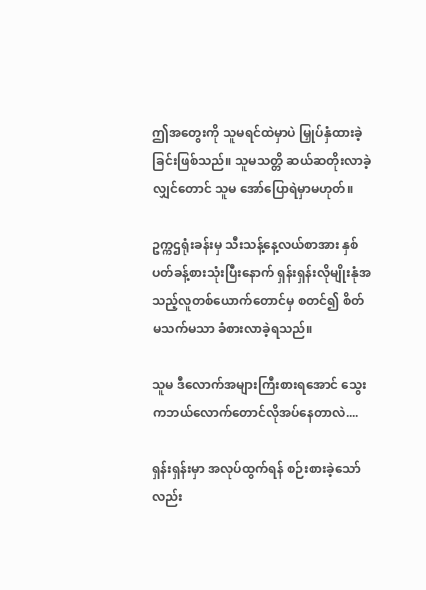ဤအတွေးကို သူမရင်ထဲမှာပဲ မြှုပ်နှံထားခဲ့ခြင်းဖြစ်သည်။ သူမသတ္တိ ဆယ်ဆတိုးလာခဲ့လျှင်တောင် သူမ အော်ပြောရဲမှာမဟုတ်။

ဥက္ကဌရုံးခန်းမှ သီးသန့်နေ့လယ်စာအား နှစ်ပတ်ခန့်စားသုံးပြီးနောက် ရှန်းရှန်းလိုမျိုးနုံအသည့်လူတစ်ယောက်တောင်မှ စတင်၍ စိတ်မသက်မသာ ခံစားလာခဲ့ရသည်။

သူမ ဒီလောက်အများကြီးစားရအောင် သွေးကဘယ်လောက်တောင်လိုအပ်နေတာလဲ....

ရှန်းရှန်းမှာ အလုပ်ထွက်ရန် စဉ်းစားခဲ့သော်လည်း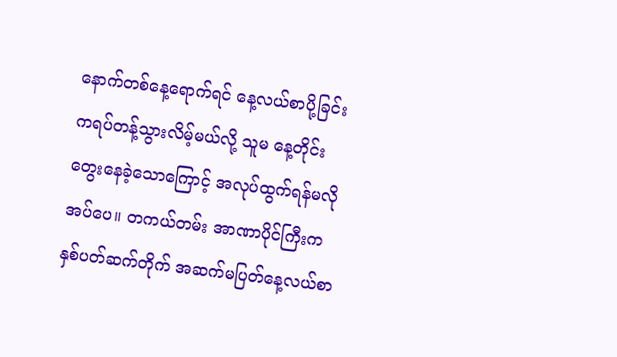နောက်တစ်နေ့ရောက်ရင် နေ့လယ်စာပို့ခြင်းကရပ်တန့်သွားလိမ့်မယ်လို့ သူမ နေ့တိုင်းတွေးနေခဲ့သောကြောင့် အလုပ်ထွက်ရန်မလိုအပ်ပေ။ တကယ်တမ်း အာဏာပိုင်ကြီးက နှစ်ပတ်ဆက်တိုက် အဆက်မပြတ်နေ့လယ်စာ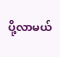ပို့လာမယ်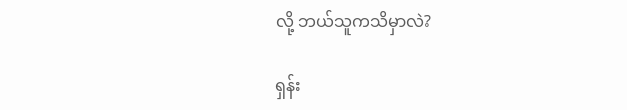လို့ ဘယ်သူကသိမှာလဲ?

ရှန်း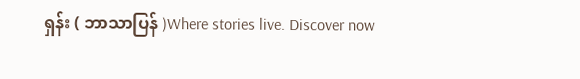ရှန်း ( ဘာသာပြန် )Where stories live. Discover now